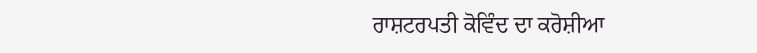ਰਾਸ਼ਟਰਪਤੀ ਕੋਵਿੰਦ ਦਾ ਕਰੋਸ਼ੀਆ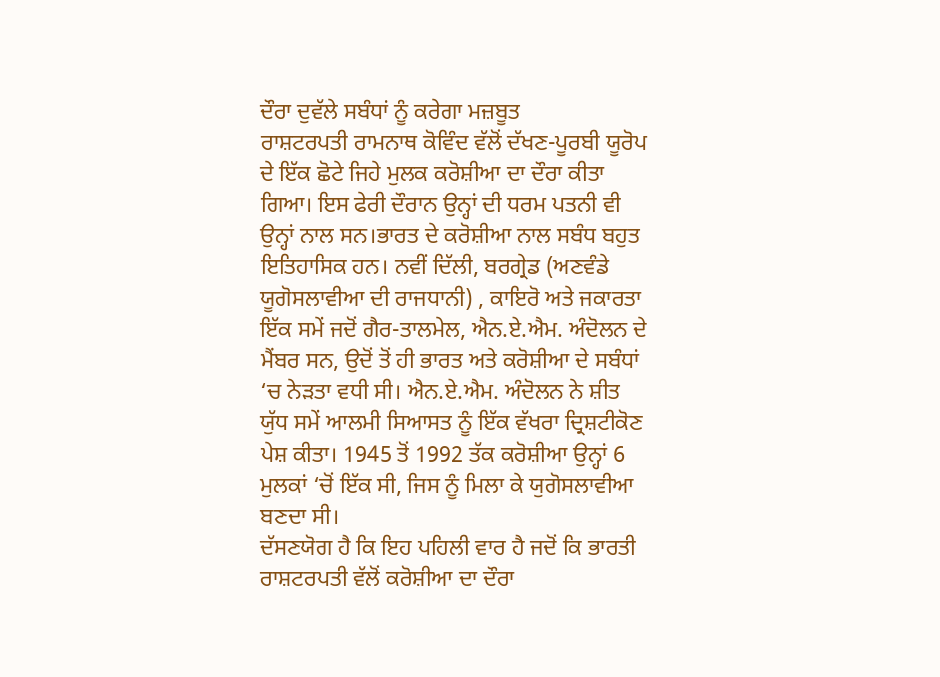ਦੌਰਾ ਦੁਵੱਲੇ ਸਬੰਧਾਂ ਨੂੰ ਕਰੇਗਾ ਮਜ਼ਬੂਤ
ਰਾਸ਼ਟਰਪਤੀ ਰਾਮਨਾਥ ਕੋਵਿੰਦ ਵੱਲੋਂ ਦੱਖਣ-ਪੂਰਬੀ ਯੂਰੋਪ ਦੇ ਇੱਕ ਛੋਟੇ ਜਿਹੇ ਮੁਲਕ ਕਰੋਸ਼ੀਆ ਦਾ ਦੌਰਾ ਕੀਤਾ ਗਿਆ। ਇਸ ਫੇਰੀ ਦੌਰਾਨ ਉਨ੍ਹਾਂ ਦੀ ਧਰਮ ਪਤਨੀ ਵੀ ਉਨ੍ਹਾਂ ਨਾਲ ਸਨ।ਭਾਰਤ ਦੇ ਕਰੋਸ਼ੀਆ ਨਾਲ ਸਬੰਧ ਬਹੁਤ ਇਤਿਹਾਸਿਕ ਹਨ। ਨਵੀਂ ਦਿੱਲੀ, ਬਰਗ੍ਰੇਡ (ਅਣਵੰਡੇ ਯੂਗੋਸਲਾਵੀਆ ਦੀ ਰਾਜਧਾਨੀ) , ਕਾਇਰੋ ਅਤੇ ਜਕਾਰਤਾ ਇੱਕ ਸਮੇਂ ਜਦੋਂ ਗੈਰ-ਤਾਲਮੇਲ, ਐਨ.ਏ.ਐਮ. ਅੰਦੋਲਨ ਦੇ ਮੈਂਬਰ ਸਨ, ਉਦੋਂ ਤੋਂ ਹੀ ਭਾਰਤ ਅਤੇ ਕਰੋਸ਼ੀਆ ਦੇ ਸਬੰਧਾਂ ‘ਚ ਨੇੜਤਾ ਵਧੀ ਸੀ। ਐਨ.ਏ.ਐਮ. ਅੰਦੋਲਨ ਨੇ ਸ਼ੀਤ ਯੁੱਧ ਸਮੇਂ ਆਲਮੀ ਸਿਆਸਤ ਨੂੰ ਇੱਕ ਵੱਖਰਾ ਦ੍ਰਿਸ਼ਟੀਕੋਣ ਪੇਸ਼ ਕੀਤਾ। 1945 ਤੋਂ 1992 ਤੱਕ ਕਰੋਸ਼ੀਆ ਉਨ੍ਹਾਂ 6 ਮੁਲਕਾਂ ‘ਚੋਂ ਇੱਕ ਸੀ, ਜਿਸ ਨੂੰ ਮਿਲਾ ਕੇ ਯੁਗੋਸਲਾਵੀਆ ਬਣਦਾ ਸੀ।
ਦੱਸਣਯੋਗ ਹੈ ਕਿ ਇਹ ਪਹਿਲੀ ਵਾਰ ਹੈ ਜਦੋਂ ਕਿ ਭਾਰਤੀ ਰਾਸ਼ਟਰਪਤੀ ਵੱਲੋਂ ਕਰੋਸ਼ੀਆ ਦਾ ਦੌਰਾ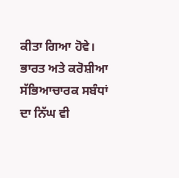ਕੀਤਾ ਗਿਆ ਹੋਵੇ। ਭਾਰਤ ਅਤੇ ਕਰੋਸ਼ੀਆ ਸੱਭਿਆਚਾਰਕ ਸਬੰਧਾਂ ਦਾ ਨਿੱਘ ਵੀ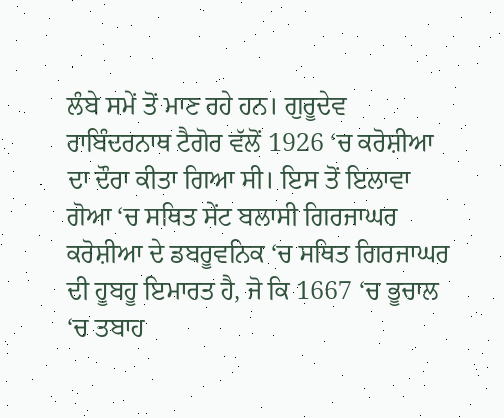ਲੰਬੇ ਸਮੇਂ ਤੋਂ ਮਾਣ ਰਹੇ ਹਨ। ਗੁਰੂਦੇਵ ਰਾਬਿੰਦਰਨਾਥ ਟੈਗੋਰ ਵੱਲੋਂ 1926 ‘ਚ ਕਰੋਸ਼ੀਆ ਦਾ ਦੌਰਾ ਕੀਤਾ ਗਿਆ ਸੀ। ਇਸ ਤੋਂ ਇਲਾਵਾ ਗੋਆ ‘ਚ ਸਥਿਤ ਸੇਂਟ ਬਲਾਸੀ ਗਿਰਜਾਘਰ ਕਰੋਸ਼ੀਆ ਦੇ ਡਬਰੂਵਨਿਕ ‘ਚ ਸਥਿਤ ਗਿਰਜਾਘਰ ਦੀ ਹੂਬਹੂ ਇਮਾਰਤ ਹੈ, ਜੋ ਕਿ 1667 ‘ਚ ਭੂਚਾਲ ‘ਚ ਤਬਾਹ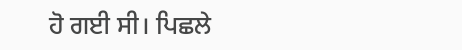ਹੋ ਗਈ ਸੀ। ਪਿਛਲੇ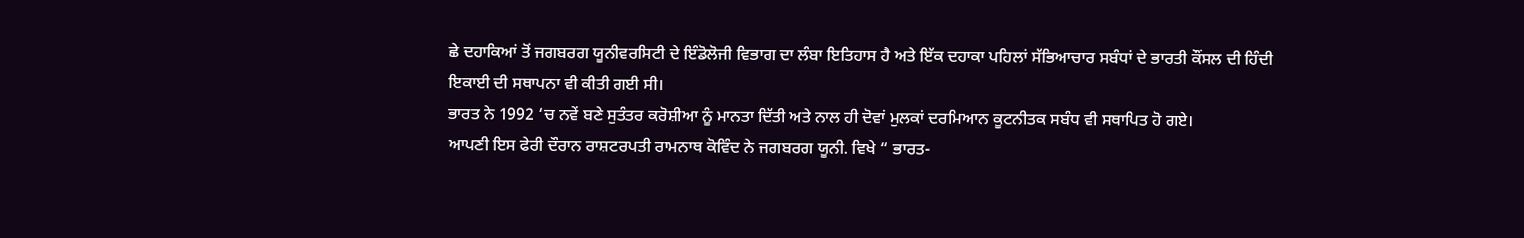ਛੇ ਦਹਾਕਿਆਂ ਤੋਂ ਜਗਬਰਗ ਯੂਨੀਵਰਸਿਟੀ ਦੇ ਇੰਡੋਲੋਜੀ ਵਿਭਾਗ ਦਾ ਲੰਬਾ ਇਤਿਹਾਸ ਹੈ ਅਤੇ ਇੱਕ ਦਹਾਕਾ ਪਹਿਲਾਂ ਸੱਭਿਆਚਾਰ ਸਬੰਧਾਂ ਦੇ ਭਾਰਤੀ ਕੌਂਸਲ ਦੀ ਹਿੰਦੀ ਇਕਾਈ ਦੀ ਸਥਾਪਨਾ ਵੀ ਕੀਤੀ ਗਈ ਸੀ।
ਭਾਰਤ ਨੇ 1992 ‘ਚ ਨਵੇਂ ਬਣੇ ਸੁਤੰਤਰ ਕਰੋਸ਼ੀਆ ਨੂੰ ਮਾਨਤਾ ਦਿੱਤੀ ਅਤੇ ਨਾਲ ਹੀ ਦੋਵਾਂ ਮੁਲਕਾਂ ਦਰਮਿਆਨ ਕੂਟਨੀਤਕ ਸਬੰਧ ਵੀ ਸਥਾਪਿਤ ਹੋ ਗਏ।
ਆਪਣੀ ਇਸ ਫੇਰੀ ਦੌਰਾਨ ਰਾਸ਼ਟਰਪਤੀ ਰਾਮਨਾਥ ਕੋਵਿੰਦ ਨੇ ਜਗਬਰਗ ਯੂਨੀ. ਵਿਖੇ “ ਭਾਰਤ-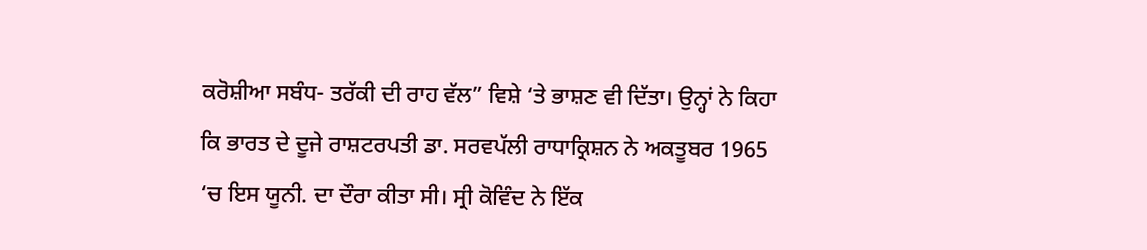ਕਰੋਸ਼ੀਆ ਸਬੰਧ- ਤਰੱਕੀ ਦੀ ਰਾਹ ਵੱਲ” ਵਿਸ਼ੇ ‘ਤੇ ਭਾਸ਼ਣ ਵੀ ਦਿੱਤਾ। ਉਨ੍ਹਾਂ ਨੇ ਕਿਹਾ ਕਿ ਭਾਰਤ ਦੇ ਦੂਜੇ ਰਾਸ਼ਟਰਪਤੀ ਡਾ. ਸਰਵਪੱਲੀ ਰਾਧਾਕ੍ਰਿਸ਼ਨ ਨੇ ਅਕਤੂਬਰ 1965 ‘ਚ ਇਸ ਯੂਨੀ. ਦਾ ਦੌਰਾ ਕੀਤਾ ਸੀ। ਸ੍ਰੀ ਕੋਵਿੰਦ ਨੇ ਇੱਕ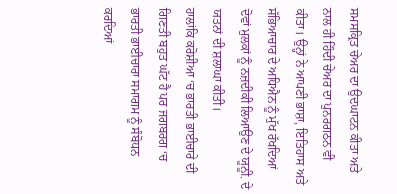ਸਮਸਕ੍ਰਿਤ ਚੇਅਰ ਦਾ ਉਦਘਾਟਨ ਕੀਤਾ ਅਤੇ ਨਾਲ ਹੀ ਹਿੰਦੀ ਚੇਅਰ ਦਾ ਪੁਨਰਗਠਨ ਵੀ ਕੀਤਾ। ਉਨ੍ਹਾਂ ਨੇ ਆਪਣੀ ਭਾਸ਼ਾ, ਇਤਿਹਾਸ ਅਤੇ ਸੱਭਿਆਚਾਰ ਦੇ ਅਧਿਐਨ ਨੂੰ ਮੁੱਖ ਰੱਖਦਿਆਂ ਦੋਵਾਂ ਮੁਲਕਾਂ ਨੂੰ ਨਜ਼ਦੀਕੀ ਲਿਆਉਣ ਦੇ ਯੂਨੂੀ. ਦੇ ਯਤਨਾਂ ਦੀ ਸ਼ਲਾਘਾ ਕੀਤੀ।
ਹਾਲਾਂਕਿ ਕਰੋਸ਼ੀਆ ‘ਚ ਭਾਰਤੀ ਭਾਈਚਾਰੇ ਦੀ ਗਿਣਤੀ ਬਹੁਤ ਘੱਟ ਹੈ ਪਰ ਜਗਬਰਗ ‘ਚ ਭਾਰਤੀ ਭਾਈਚਾਰਾ ਸਮਾਗਮ ਨੂੰ ਸੰਬੋਧਨ ਕਰਦਿਆਂ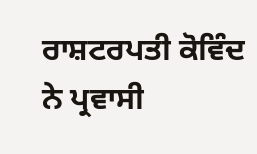ਰਾਸ਼ਟਰਪਤੀ ਕੋਵਿੰਦ ਨੇ ਪ੍ਰਵਾਸੀ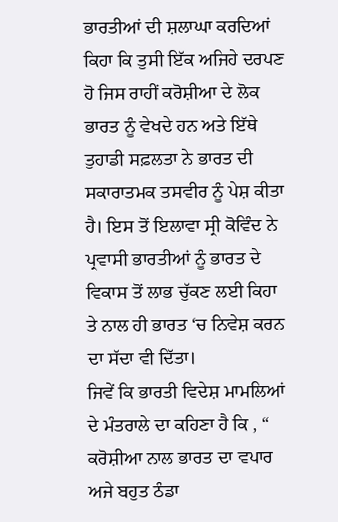ਭਾਰਤੀਆਂ ਦੀ ਸ਼ਲਾਘਾ ਕਰਦਿਆਂ ਕਿਹਾ ਕਿ ਤੁਸੀ ਇੱਕ ਅਜਿਹੇ ਦਰਪਣ ਹੋ ਜਿਸ ਰਾਹੀਂ ਕਰੋਸ਼ੀਆ ਦੇ ਲੋਕ ਭਾਰਤ ਨੂੰ ਵੇਖਦੇ ਹਨ ਅਤੇ ਇੱਥੇ ਤੁਹਾਡੀ ਸਫ਼ਲਤਾ ਨੇ ਭਾਰਤ ਦੀ ਸਕਾਰਾਤਮਕ ਤਸਵੀਰ ਨੂੰ ਪੇਸ਼ ਕੀਤਾ ਹੈ। ਇਸ ਤੋਂ ਇਲਾਵਾ ਸ੍ਰੀ ਕੋਵਿੰਦ ਨੇ ਪ੍ਰਵਾਸੀ ਭਾਰਤੀਆਂ ਨੂੰ ਭਾਰਤ ਦੇ ਵਿਕਾਸ ਤੋਂ ਲਾਭ ਚੁੱਕਣ ਲਈ ਕਿਹਾ ਤੇ ਨਾਲ ਹੀ ਭਾਰਤ ‘ਚ ਨਿਵੇਸ਼ ਕਰਨ ਦਾ ਸੱਦਾ ਵੀ ਦਿੱਤਾ।
ਜਿਵੇਂ ਕਿ ਭਾਰਤੀ ਵਿਦੇਸ਼ ਮਾਮਲਿਆਂ ਦੇ ਮੰਤਰਾਲੇ ਦਾ ਕਹਿਣਾ ਹੈ ਕਿ , “ ਕਰੋਸ਼ੀਆ ਨਾਲ ਭਾਰਤ ਦਾ ਵਪਾਰ ਅਜੇ ਬਹੁਤ ਠੰਡਾ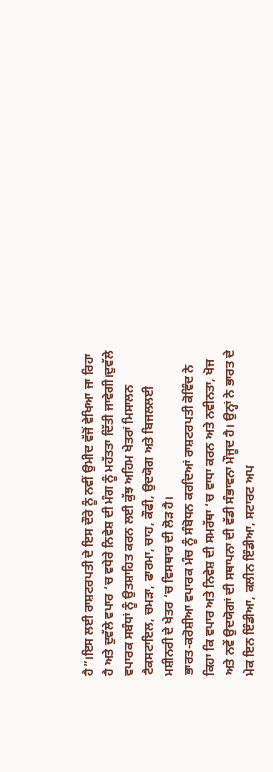ਹੈ”।ਇਸ ਲਈ ਰਾਸ਼ਟਰਪਤੀ ਦੇ ਇਸ ਦੌਰੇ ਨੂੰ ਨਵੀਂ ਉਮੀਦ ਵੱਜੋਂ ਵੇਖਿਆ ਜਾ ਰਿਹਾ ਹੈ ਅਤੇ ਦੁਵੱਲੇ ਵਪਾਰ ‘ਚ ਵਧੇਰੇ ਨਿਵੇਸ਼ ਦੀ ਮੰਗ ਨੂੰ ਮਹੱਤਤਾ ਦਿੱਤੀ ਜਾਵੇਗੀ।ਦੁਵੱਲੇ ਵਪਾਰਕ ਸਬੰਧਾਂ ਨੂੰ ਉਤਸ਼ਾਹਿਤ ਕਰਨ ਲਈ ਕੁੱਝ ਅਹਿਮ ਖੇਤਰਾਂ ਮਿਸਾਲਨ ਟੈਕਸਟਾਇਲ, ਚਮੜਾ, ਫਾਰਮਾ, ਚਾਹ, ਕੌਫੀ, ਉਦਯੋਗ ਅਤੇ ਬਿਜਲਲਈ ਮਸ਼ੀਨਰੀ ਦੇ ਖੇਤਰ ‘ਚ ਵਿਸਥਾਰ ਦੀ ਲੋੜ ਹੈ।
ਭਾਰਤ-ਕਰੋਸ਼ੀਆ ਵਪਾਰਕ ਮੰਚ ਨੂੰ ਸੰਬੋਧਨ ਕਰਦਿਆਂ ਰਾਸ਼ਟਰਪਤੀ ਕੋਵਿੰਦ ਨੇ ਕਿਹਾ ਕਿ ਵਪਾਰ ਅਤੇ ਨਿਵੇਸ਼ ਦੀ ਸਮਰੱਥਾ ‘ਚ ਵਾਧਾ ਕਰਨ ਅਤੇ ਨਵੀਨਤਾ, ਖੋਜ ਅਤੇ ਨਵੇਂ ਉਦਯੋਗਾਂ ਦੀ ਸਥਾਪਨਾ ਦੀ ਵੱਡੀ ਸੰਭਾਵਨਾ ਮੌਜੂਦ ਹੈ। ਉਨ੍ਹਾਂ ਨੇ ਭਾਰਤ ਦੇ ਮੇਕ ਇਨ ਇੰਡੀਆ, ਕਲੀਨ ਇੰਡੀਆ, ਸਟਾਰਟ ਅਪ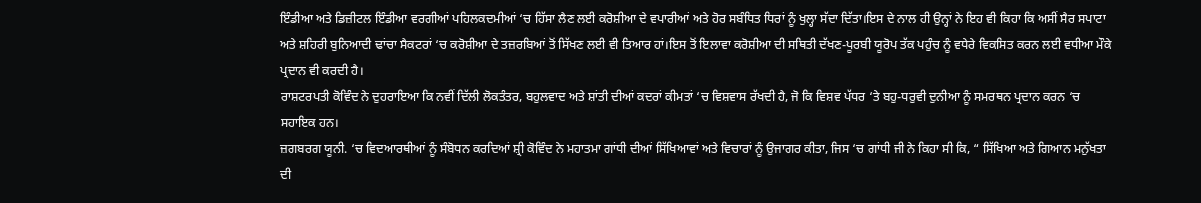ਇੰਡੀਆ ਅਤੇ ਡਿਜ਼ੀਟਲ ਇੰਡੀਆ ਵਰਗੀਆਂ ਪਹਿਲਕਦਮੀਆਂ ‘ਚ ਹਿੱਸਾ ਲੈਣ ਲਈ ਕਰੋਸ਼ੀਆ ਦੇ ਵਪਾਰੀਆਂ ਅਤੇ ਹੋਰ ਸਬੰਧਿਤ ਧਿਰਾਂ ਨੂੰ ਖੁਲ੍ਹਾ ਸੱਦਾ ਦਿੱਤਾ।ਇਸ ਦੇ ਨਾਲ ਹੀ ਉਨ੍ਹਾਂ ਨੇ ਇਹ ਵੀ ਕਿਹਾ ਕਿ ਅਸੀਂ ਸੈਰ ਸਪਾਟਾ ਅਤੇ ਸ਼ਹਿਰੀ ਬੁਨਿਆਦੀ ਢਾਂਚਾ ਸੈਕਟਰਾਂ ‘ਚ ਕਰੋਸ਼ੀਆ ਦੇ ਤਜ਼ਰਬਿਆਂ ਤੋਂ ਸਿੱਖਣ ਲਈ ਵੀ ਤਿਆਰ ਹਾਂ।ਇਸ ਤੋਂ ਇਲਾਵਾ ਕਰੋਸ਼ੀਆ ਦੀ ਸਥਿਤੀ ਦੱਖਣ-ਪੂਰਬੀ ਯੂਰੋਪ ਤੱਕ ਪਹੁੰਚ ਨੂੰ ਵਧੇਰੇ ਵਿਕਸਿਤ ਕਰਨ ਲਈ ਵਧੀਆ ਮੌਕੇ ਪ੍ਰਦਾਨ ਵੀ ਕਰਦੀ ਹੈ।
ਰਾਸ਼ਟਰਪਤੀ ਕੋਵਿੰਦ ਨੇ ਦੁਹਰਾਇਆ ਕਿ ਨਵੀਂ ਦਿੱਲੀ ਲੋਕਤੰਤਰ, ਬਹੁਲਵਾਦ ਅਤੇ ਸ਼ਾਂਤੀ ਦੀਆਂ ਕਦਰਾਂ ਕੀਮਤਾਂ ‘ਚ ਵਿਸ਼ਵਾਸ ਰੱਖਦੀ ਹੈ, ਜੋ ਕਿ ਵਿਸ਼ਵ ਪੱਧਰ ‘ਤੇ ਬਹੁ-ਧਰੁਵੀ ਦੁਨੀਆ ਨੂੰ ਸਮਰਥਨ ਪ੍ਰਦਾਨ ਕਰਨ ‘ਚ ਸਹਾਇਕ ਹਨ।
ਜ਼ਗਬਰਗ ਯੂਨੀ. ‘ਚ ਵਿਦਆਰਥੀਆਂ ਨੂੰ ਸੰਬੋਧਨ ਕਰਦਿਆਂ ਸ਼੍ਰੀ ਕੋਵਿੰਦ ਨੇ ਮਹਾਤਮਾ ਗਾਂਧੀ ਦੀਆਂ ਸਿੱਖਿਆਵਾਂ ਅਤੇ ਵਿਚਾਰਾਂ ਨੂੰ ਉਜਾਗਰ ਕੀਤਾ, ਜਿਸ ‘ਚ ਗਾਂਧੀ ਜੀ ਨੇ ਕਿਹਾ ਸੀ ਕਿ, “ ਸਿੱਖਿਆ ਅਤੇ ਗਿਆਨ ਮਨੁੱਖਤਾ ਦੀ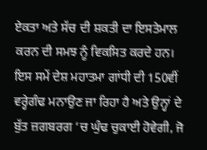ਏਕਤਾ ਅਤੇ ਸੱਚ ਦੀ ਸ਼ਕਤੀ ਦਾ ਇਸਤੇਮਾਲ ਕਰਨ ਦੀ ਸਮਝ ਨੂੰ ਵਿਕਸਿਤ ਕਰਦੇ ਹਨ।
ਇਸ ਸਮੇਂ ਦੇਸ਼ ਮਹਾਤਮਾ ਗਾਂਧੀ ਦੀ 150ਵੀਂ ਵਰ੍ਹੇਗੰਢ ਮਨਾਉਣ ਜਾ ਰਿਹਾ ਹੈ ਅਤੇ ਉਨ੍ਹਾਂ ਦੇ ਬੁੱਤ ਜ਼ਗਬਰਗ ‘ਚ ਘੁੰਢ ਚੁਕਾਈ ਹੋਵੇਗੀ, ਜੋ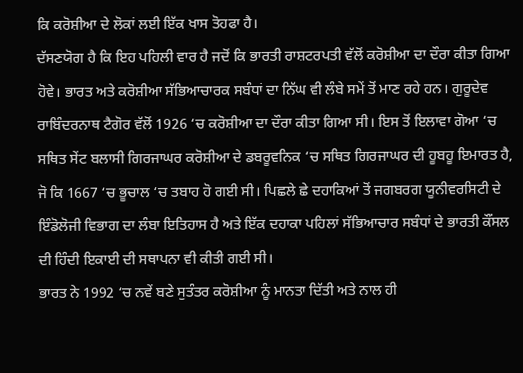ਕਿ ਕਰੋਸ਼ੀਆ ਦੇ ਲੋਕਾਂ ਲਈ ਇੱਕ ਖਾਸ ਤੋਹਫਾ ਹੈ।
ਦੱਸਣਯੋਗ ਹੈ ਕਿ ਇਹ ਪਹਿਲੀ ਵਾਰ ਹੈ ਜਦੋਂ ਕਿ ਭਾਰਤੀ ਰਾਸ਼ਟਰਪਤੀ ਵੱਲੋਂ ਕਰੋਸ਼ੀਆ ਦਾ ਦੌਰਾ ਕੀਤਾ ਗਿਆ ਹੋਵੇ। ਭਾਰਤ ਅਤੇ ਕਰੋਸ਼ੀਆ ਸੱਭਿਆਚਾਰਕ ਸਬੰਧਾਂ ਦਾ ਨਿੱਘ ਵੀ ਲੰਬੇ ਸਮੇਂ ਤੋਂ ਮਾਣ ਰਹੇ ਹਨ। ਗੁਰੂਦੇਵ ਰਾਬਿੰਦਰਨਾਥ ਟੈਗੋਰ ਵੱਲੋਂ 1926 ‘ਚ ਕਰੋਸ਼ੀਆ ਦਾ ਦੌਰਾ ਕੀਤਾ ਗਿਆ ਸੀ। ਇਸ ਤੋਂ ਇਲਾਵਾ ਗੋਆ ‘ਚ ਸਥਿਤ ਸੇਂਟ ਬਲਾਸੀ ਗਿਰਜਾਘਰ ਕਰੋਸ਼ੀਆ ਦੇ ਡਬਰੂਵਨਿਕ ‘ਚ ਸਥਿਤ ਗਿਰਜਾਘਰ ਦੀ ਹੂਬਹੂ ਇਮਾਰਤ ਹੈ, ਜੋ ਕਿ 1667 ‘ਚ ਭੂਚਾਲ ‘ਚ ਤਬਾਹ ਹੋ ਗਈ ਸੀ। ਪਿਛਲੇ ਛੇ ਦਹਾਕਿਆਂ ਤੋਂ ਜਗਬਰਗ ਯੂਨੀਵਰਸਿਟੀ ਦੇ ਇੰਡੋਲੋਜੀ ਵਿਭਾਗ ਦਾ ਲੰਬਾ ਇਤਿਹਾਸ ਹੈ ਅਤੇ ਇੱਕ ਦਹਾਕਾ ਪਹਿਲਾਂ ਸੱਭਿਆਚਾਰ ਸਬੰਧਾਂ ਦੇ ਭਾਰਤੀ ਕੌਂਸਲ ਦੀ ਹਿੰਦੀ ਇਕਾਈ ਦੀ ਸਥਾਪਨਾ ਵੀ ਕੀਤੀ ਗਈ ਸੀ।
ਭਾਰਤ ਨੇ 1992 ‘ਚ ਨਵੇਂ ਬਣੇ ਸੁਤੰਤਰ ਕਰੋਸ਼ੀਆ ਨੂੰ ਮਾਨਤਾ ਦਿੱਤੀ ਅਤੇ ਨਾਲ ਹੀ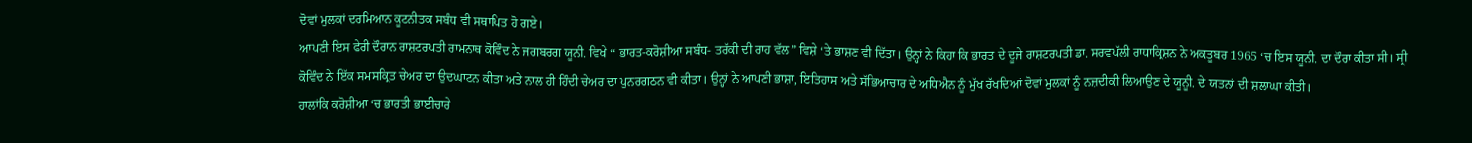ਦੋਵਾਂ ਮੁਲਕਾਂ ਦਰਮਿਆਨ ਕੂਟਨੀਤਕ ਸਬੰਧ ਵੀ ਸਥਾਪਿਤ ਹੋ ਗਏ।
ਆਪਣੀ ਇਸ ਫੇਰੀ ਦੌਰਾਨ ਰਾਸ਼ਟਰਪਤੀ ਰਾਮਨਾਥ ਕੋਵਿੰਦ ਨੇ ਜਗਬਰਗ ਯੂਨੀ. ਵਿਖੇ “ ਭਾਰਤ-ਕਰੋਸ਼ੀਆ ਸਬੰਧ- ਤਰੱਕੀ ਦੀ ਰਾਹ ਵੱਲ” ਵਿਸ਼ੇ ‘ਤੇ ਭਾਸ਼ਣ ਵੀ ਦਿੱਤਾ। ਉਨ੍ਹਾਂ ਨੇ ਕਿਹਾ ਕਿ ਭਾਰਤ ਦੇ ਦੂਜੇ ਰਾਸ਼ਟਰਪਤੀ ਡਾ. ਸਰਵਪੱਲੀ ਰਾਧਾਕ੍ਰਿਸ਼ਨ ਨੇ ਅਕਤੂਬਰ 1965 ‘ਚ ਇਸ ਯੂਨੀ. ਦਾ ਦੌਰਾ ਕੀਤਾ ਸੀ। ਸ੍ਰੀ ਕੋਵਿੰਦ ਨੇ ਇੱਕ ਸਮਸਕ੍ਰਿਤ ਚੇਅਰ ਦਾ ਉਦਘਾਟਨ ਕੀਤਾ ਅਤੇ ਨਾਲ ਹੀ ਹਿੰਦੀ ਚੇਅਰ ਦਾ ਪੁਨਰਗਠਨ ਵੀ ਕੀਤਾ। ਉਨ੍ਹਾਂ ਨੇ ਆਪਣੀ ਭਾਸ਼ਾ, ਇਤਿਹਾਸ ਅਤੇ ਸੱਭਿਆਚਾਰ ਦੇ ਅਧਿਐਨ ਨੂੰ ਮੁੱਖ ਰੱਖਦਿਆਂ ਦੋਵਾਂ ਮੁਲਕਾਂ ਨੂੰ ਨਜ਼ਦੀਕੀ ਲਿਆਉਣ ਦੇ ਯੂਨੂੀ. ਦੇ ਯਤਨਾਂ ਦੀ ਸ਼ਲਾਘਾ ਕੀਤੀ।
ਹਾਲਾਂਕਿ ਕਰੋਸ਼ੀਆ ‘ਚ ਭਾਰਤੀ ਭਾਈਚਾਰੇ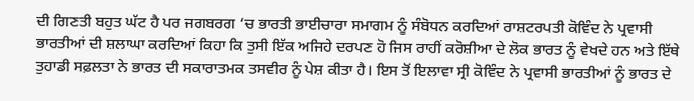ਦੀ ਗਿਣਤੀ ਬਹੁਤ ਘੱਟ ਹੈ ਪਰ ਜਗਬਰਗ ‘ਚ ਭਾਰਤੀ ਭਾਈਚਾਰਾ ਸਮਾਗਮ ਨੂੰ ਸੰਬੋਧਨ ਕਰਦਿਆਂ ਰਾਸ਼ਟਰਪਤੀ ਕੋਵਿੰਦ ਨੇ ਪ੍ਰਵਾਸੀ ਭਾਰਤੀਆਂ ਦੀ ਸ਼ਲਾਘਾ ਕਰਦਿਆਂ ਕਿਹਾ ਕਿ ਤੁਸੀ ਇੱਕ ਅਜਿਹੇ ਦਰਪਣ ਹੋ ਜਿਸ ਰਾਹੀਂ ਕਰੋਸ਼ੀਆ ਦੇ ਲੋਕ ਭਾਰਤ ਨੂੰ ਵੇਖਦੇ ਹਨ ਅਤੇ ਇੱਥੇ ਤੁਹਾਡੀ ਸਫ਼ਲਤਾ ਨੇ ਭਾਰਤ ਦੀ ਸਕਾਰਾਤਮਕ ਤਸਵੀਰ ਨੂੰ ਪੇਸ਼ ਕੀਤਾ ਹੈ। ਇਸ ਤੋਂ ਇਲਾਵਾ ਸ੍ਰੀ ਕੋਵਿੰਦ ਨੇ ਪ੍ਰਵਾਸੀ ਭਾਰਤੀਆਂ ਨੂੰ ਭਾਰਤ ਦੇ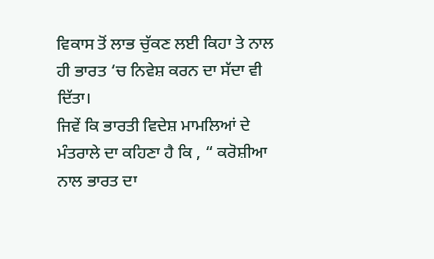ਵਿਕਾਸ ਤੋਂ ਲਾਭ ਚੁੱਕਣ ਲਈ ਕਿਹਾ ਤੇ ਨਾਲ ਹੀ ਭਾਰਤ ‘ਚ ਨਿਵੇਸ਼ ਕਰਨ ਦਾ ਸੱਦਾ ਵੀ ਦਿੱਤਾ।
ਜਿਵੇਂ ਕਿ ਭਾਰਤੀ ਵਿਦੇਸ਼ ਮਾਮਲਿਆਂ ਦੇ ਮੰਤਰਾਲੇ ਦਾ ਕਹਿਣਾ ਹੈ ਕਿ , “ ਕਰੋਸ਼ੀਆ ਨਾਲ ਭਾਰਤ ਦਾ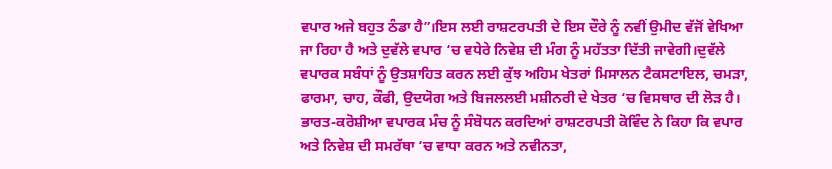ਵਪਾਰ ਅਜੇ ਬਹੁਤ ਠੰਡਾ ਹੈ”।ਇਸ ਲਈ ਰਾਸ਼ਟਰਪਤੀ ਦੇ ਇਸ ਦੌਰੇ ਨੂੰ ਨਵੀਂ ਉਮੀਦ ਵੱਜੋਂ ਵੇਖਿਆ ਜਾ ਰਿਹਾ ਹੈ ਅਤੇ ਦੁਵੱਲੇ ਵਪਾਰ ‘ਚ ਵਧੇਰੇ ਨਿਵੇਸ਼ ਦੀ ਮੰਗ ਨੂੰ ਮਹੱਤਤਾ ਦਿੱਤੀ ਜਾਵੇਗੀ।ਦੁਵੱਲੇ ਵਪਾਰਕ ਸਬੰਧਾਂ ਨੂੰ ਉਤਸ਼ਾਹਿਤ ਕਰਨ ਲਈ ਕੁੱਝ ਅਹਿਮ ਖੇਤਰਾਂ ਮਿਸਾਲਨ ਟੈਕਸਟਾਇਲ, ਚਮੜਾ, ਫਾਰਮਾ, ਚਾਹ, ਕੌਫੀ, ਉਦਯੋਗ ਅਤੇ ਬਿਜਲਲਈ ਮਸ਼ੀਨਰੀ ਦੇ ਖੇਤਰ ‘ਚ ਵਿਸਥਾਰ ਦੀ ਲੋੜ ਹੈ।
ਭਾਰਤ-ਕਰੋਸ਼ੀਆ ਵਪਾਰਕ ਮੰਚ ਨੂੰ ਸੰਬੋਧਨ ਕਰਦਿਆਂ ਰਾਸ਼ਟਰਪਤੀ ਕੋਵਿੰਦ ਨੇ ਕਿਹਾ ਕਿ ਵਪਾਰ ਅਤੇ ਨਿਵੇਸ਼ ਦੀ ਸਮਰੱਥਾ ‘ਚ ਵਾਧਾ ਕਰਨ ਅਤੇ ਨਵੀਨਤਾ,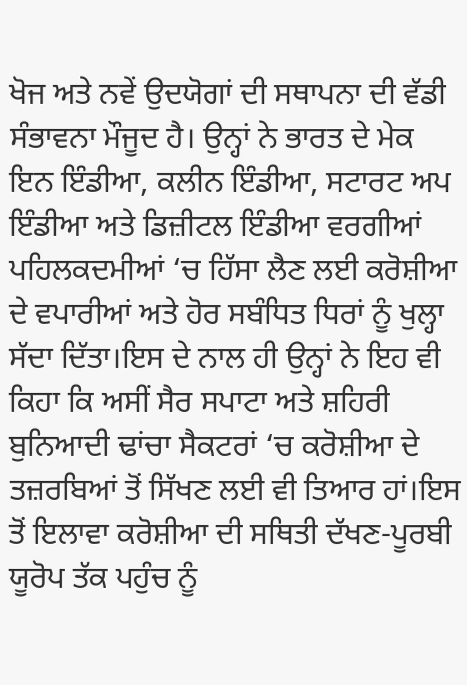ਖੋਜ ਅਤੇ ਨਵੇਂ ਉਦਯੋਗਾਂ ਦੀ ਸਥਾਪਨਾ ਦੀ ਵੱਡੀ ਸੰਭਾਵਨਾ ਮੌਜੂਦ ਹੈ। ਉਨ੍ਹਾਂ ਨੇ ਭਾਰਤ ਦੇ ਮੇਕ ਇਨ ਇੰਡੀਆ, ਕਲੀਨ ਇੰਡੀਆ, ਸਟਾਰਟ ਅਪ ਇੰਡੀਆ ਅਤੇ ਡਿਜ਼ੀਟਲ ਇੰਡੀਆ ਵਰਗੀਆਂ ਪਹਿਲਕਦਮੀਆਂ ‘ਚ ਹਿੱਸਾ ਲੈਣ ਲਈ ਕਰੋਸ਼ੀਆ ਦੇ ਵਪਾਰੀਆਂ ਅਤੇ ਹੋਰ ਸਬੰਧਿਤ ਧਿਰਾਂ ਨੂੰ ਖੁਲ੍ਹਾ ਸੱਦਾ ਦਿੱਤਾ।ਇਸ ਦੇ ਨਾਲ ਹੀ ਉਨ੍ਹਾਂ ਨੇ ਇਹ ਵੀ ਕਿਹਾ ਕਿ ਅਸੀਂ ਸੈਰ ਸਪਾਟਾ ਅਤੇ ਸ਼ਹਿਰੀ ਬੁਨਿਆਦੀ ਢਾਂਚਾ ਸੈਕਟਰਾਂ ‘ਚ ਕਰੋਸ਼ੀਆ ਦੇ ਤਜ਼ਰਬਿਆਂ ਤੋਂ ਸਿੱਖਣ ਲਈ ਵੀ ਤਿਆਰ ਹਾਂ।ਇਸ ਤੋਂ ਇਲਾਵਾ ਕਰੋਸ਼ੀਆ ਦੀ ਸਥਿਤੀ ਦੱਖਣ-ਪੂਰਬੀ ਯੂਰੋਪ ਤੱਕ ਪਹੁੰਚ ਨੂੰ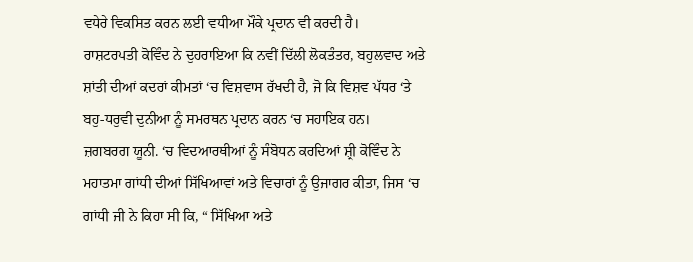ਵਧੇਰੇ ਵਿਕਸਿਤ ਕਰਨ ਲਈ ਵਧੀਆ ਮੌਕੇ ਪ੍ਰਦਾਨ ਵੀ ਕਰਦੀ ਹੈ।
ਰਾਸ਼ਟਰਪਤੀ ਕੋਵਿੰਦ ਨੇ ਦੁਹਰਾਇਆ ਕਿ ਨਵੀਂ ਦਿੱਲੀ ਲੋਕਤੰਤਰ, ਬਹੁਲਵਾਦ ਅਤੇ ਸ਼ਾਂਤੀ ਦੀਆਂ ਕਦਰਾਂ ਕੀਮਤਾਂ ‘ਚ ਵਿਸ਼ਵਾਸ ਰੱਖਦੀ ਹੈ, ਜੋ ਕਿ ਵਿਸ਼ਵ ਪੱਧਰ ‘ਤੇ ਬਹੁ-ਧਰੁਵੀ ਦੁਨੀਆ ਨੂੰ ਸਮਰਥਨ ਪ੍ਰਦਾਨ ਕਰਨ ‘ਚ ਸਹਾਇਕ ਹਨ।
ਜ਼ਗਬਰਗ ਯੂਨੀ. ‘ਚ ਵਿਦਆਰਥੀਆਂ ਨੂੰ ਸੰਬੋਧਨ ਕਰਦਿਆਂ ਸ਼੍ਰੀ ਕੋਵਿੰਦ ਨੇ ਮਹਾਤਮਾ ਗਾਂਧੀ ਦੀਆਂ ਸਿੱਖਿਆਵਾਂ ਅਤੇ ਵਿਚਾਰਾਂ ਨੂੰ ਉਜਾਗਰ ਕੀਤਾ, ਜਿਸ ‘ਚ ਗਾਂਧੀ ਜੀ ਨੇ ਕਿਹਾ ਸੀ ਕਿ, “ ਸਿੱਖਿਆ ਅਤੇ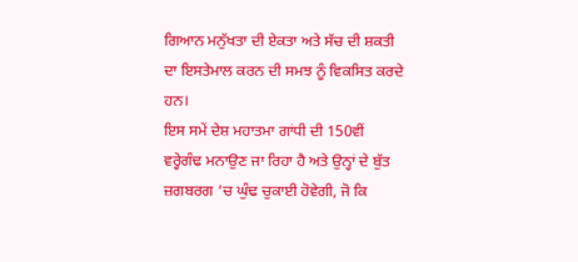ਗਿਆਨ ਮਨੁੱਖਤਾ ਦੀ ਏਕਤਾ ਅਤੇ ਸੱਚ ਦੀ ਸ਼ਕਤੀ ਦਾ ਇਸਤੇਮਾਲ ਕਰਨ ਦੀ ਸਮਝ ਨੂੰ ਵਿਕਸਿਤ ਕਰਦੇ ਹਨ।
ਇਸ ਸਮੇਂ ਦੇਸ਼ ਮਹਾਤਮਾ ਗਾਂਧੀ ਦੀ 150ਵੀਂ ਵਰ੍ਹੇਗੰਢ ਮਨਾਉਣ ਜਾ ਰਿਹਾ ਹੈ ਅਤੇ ਉਨ੍ਹਾਂ ਦੇ ਬੁੱਤ ਜ਼ਗਬਰਗ ‘ਚ ਘੁੰਢ ਚੁਕਾਈ ਹੋਵੇਗੀ, ਜੋ ਕਿ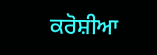ਕਰੋਸ਼ੀਆ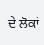ਦੇ ਲੋਕਾਂ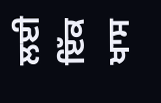ਲਈ ਇੱਕ ਖਾਸ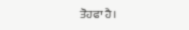ਤੋਹਫਾ ਹੈ।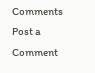Comments
Post a Comment